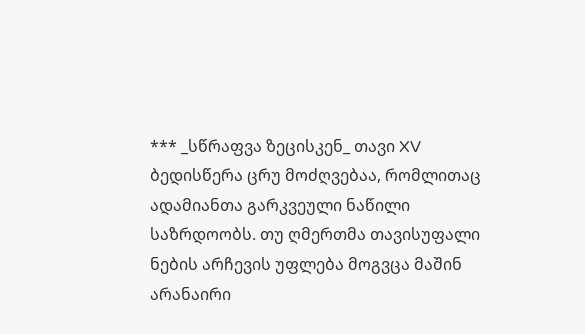*** _სწრაფვა ზეცისკენ_ თავი XV
ბედისწერა ცრუ მოძღვებაა, რომლითაც ადამიანთა გარკვეული ნაწილი საზრდოობს. თუ ღმერთმა თავისუფალი ნების არჩევის უფლება მოგვცა მაშინ არანაირი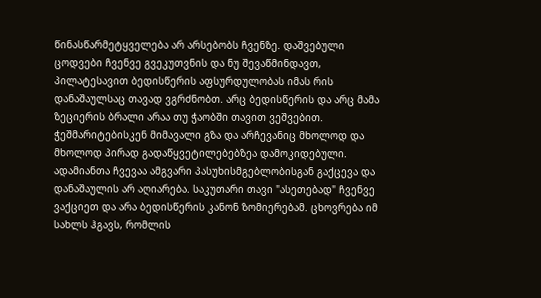წინასწარმეტყველება არ არსებობს ჩვენზე. დაშვებული ცოდვები ჩვენვე გვეკუთვნის და ნუ შევაწმინდავთ, პილატესავით ბედისწერის აფსურდულობას იმას რის დანაშაულსაც თავად ვგრძნობთ. არც ბედისწერის და არც მამა ზეციერის ბრალი არაა თუ ჭაობში თავით ვეშვებით. ჭეშმარიტებისკენ მიმავალი გზა და არჩევანიც მხოლოდ და მხოლოდ პირად გადაწყვეტილებებზეა დამოკიდებული. ადამიანთა ჩვევაა ამგვარი პასუხისმგებლობისგან გაქცევა და დანაშაულის არ აღიარება. საკუთარი თავი "ასეთებად" ჩვენვე ვაქციეთ და არა ბედისწერის კანონ ზომიერებამ. ცხოვრება იმ სახლს ჰგავს, რომლის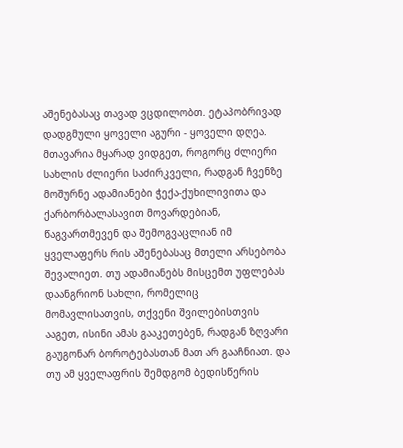აშენებასაც თავად ვცდილობთ. ეტაპობრივად დადგმული ყოველი აგური - ყოველი დღეა. მთავარია მყარად ვიდგეთ, როგორც ძლიერი სახლის ძლიერი საძირკველი, რადგან ჩვენზე მოშურნე ადამიანები ჭექა-ქუხილივითა და ქარბორბალასავით მოვარდებიან, წაგვართმევენ და შემოგვაცლიან იმ ყველაფერს რის აშენებასაც მთელი არსებობა შევალიეთ. თუ ადამიანებს მისცემთ უფლებას დაანგრიონ სახლი, რომელიც მომავლისათვის, თქვენი შვილებისთვის ააგეთ, ისინი ამას გააკეთებენ, რადგან ზღვარი გაუგონარ ბოროტებასთან მათ არ გააჩნიათ. და თუ ამ ყველაფრის შემდგომ ბედისწერის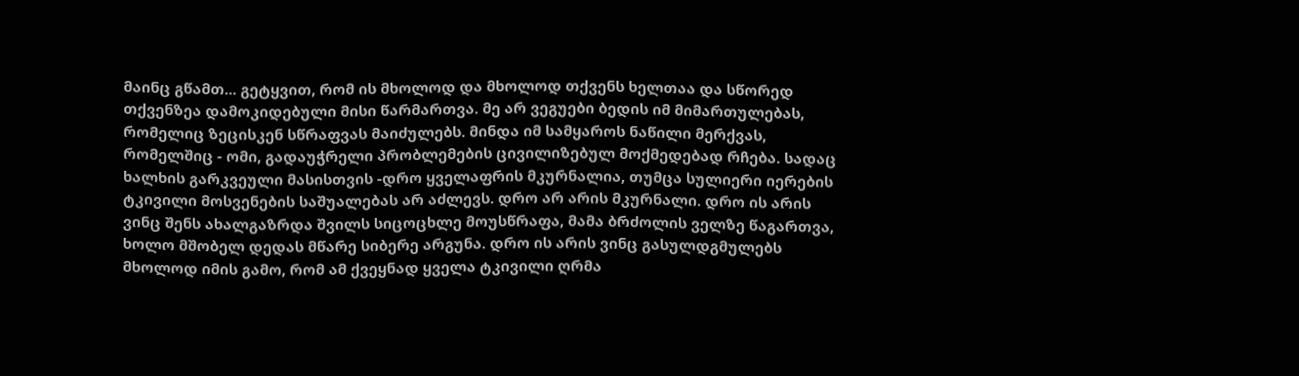მაინც გწამთ... გეტყვით, რომ ის მხოლოდ და მხოლოდ თქვენს ხელთაა და სწორედ თქვენზეა დამოკიდებული მისი წარმართვა. მე არ ვეგუები ბედის იმ მიმართულებას, რომელიც ზეცისკენ სწრაფვას მაიძულებს. მინდა იმ სამყაროს ნაწილი მერქვას, რომელშიც - ომი, გადაუჭრელი პრობლემების ცივილიზებულ მოქმედებად რჩება. სადაც ხალხის გარკვეული მასისთვის -დრო ყველაფრის მკურნალია, თუმცა სულიერი იერების ტკივილი მოსვენების საშუალებას არ აძლევს. დრო არ არის მკურნალი. დრო ის არის ვინც შენს ახალგაზრდა შვილს სიცოცხლე მოუსწრაფა, მამა ბრძოლის ველზე წაგართვა, ხოლო მშობელ დედას მწარე სიბერე არგუნა. დრო ის არის ვინც გასულდგმულებს მხოლოდ იმის გამო, რომ ამ ქვეყნად ყველა ტკივილი ღრმა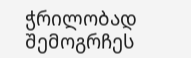ჭრილობად შემოგრჩეს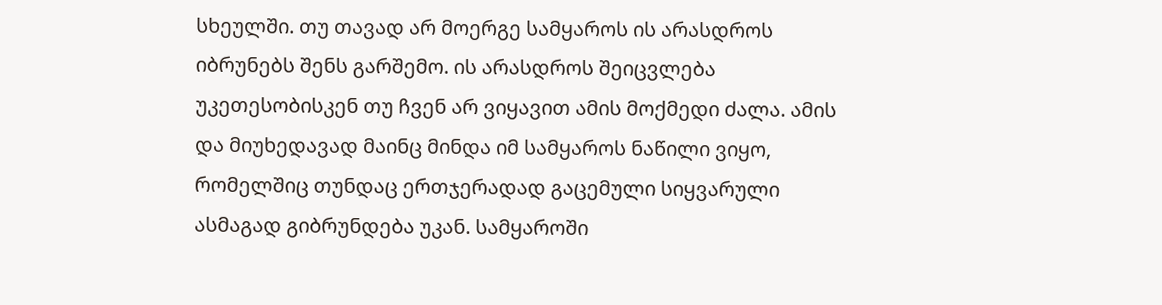სხეულში. თუ თავად არ მოერგე სამყაროს ის არასდროს იბრუნებს შენს გარშემო. ის არასდროს შეიცვლება უკეთესობისკენ თუ ჩვენ არ ვიყავით ამის მოქმედი ძალა. ამის და მიუხედავად მაინც მინდა იმ სამყაროს ნაწილი ვიყო, რომელშიც თუნდაც ერთჯერადად გაცემული სიყვარული ასმაგად გიბრუნდება უკან. სამყაროში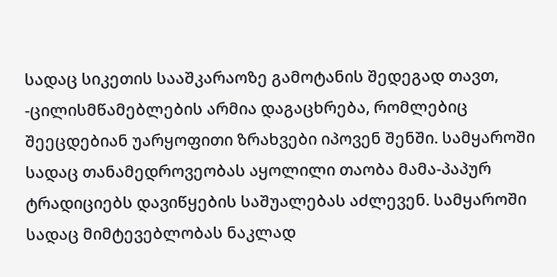სადაც სიკეთის სააშკარაოზე გამოტანის შედეგად თავთ, -ცილისმწამებლების არმია დაგაცხრება, რომლებიც შეეცდებიან უარყოფითი ზრახვები იპოვენ შენში. სამყაროში სადაც თანამედროვეობას აყოლილი თაობა მამა-პაპურ ტრადიციებს დავიწყების საშუალებას აძლევენ. სამყაროში სადაც მიმტევებლობას ნაკლად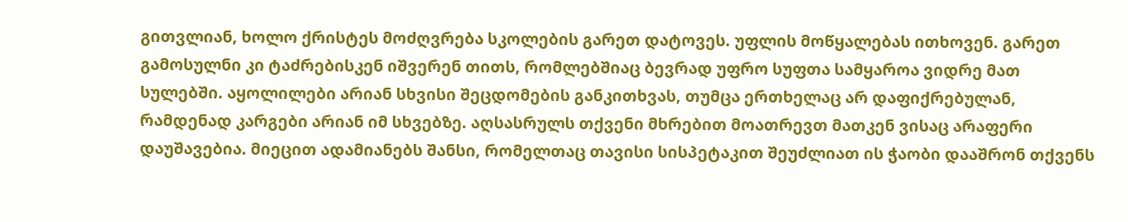გითვლიან, ხოლო ქრისტეს მოძღვრება სკოლების გარეთ დატოვეს. უფლის მოწყალებას ითხოვენ. გარეთ გამოსულნი კი ტაძრებისკენ იშვერენ თითს, რომლებშიაც ბევრად უფრო სუფთა სამყაროა ვიდრე მათ სულებში. აყოლილები არიან სხვისი შეცდომების განკითხვას, თუმცა ერთხელაც არ დაფიქრებულან, რამდენად კარგები არიან იმ სხვებზე. აღსასრულს თქვენი მხრებით მოათრევთ მათკენ ვისაც არაფერი დაუშავებია. მიეცით ადამიანებს შანსი, რომელთაც თავისი სისპეტაკით შეუძლიათ ის ჭაობი დააშრონ თქვენს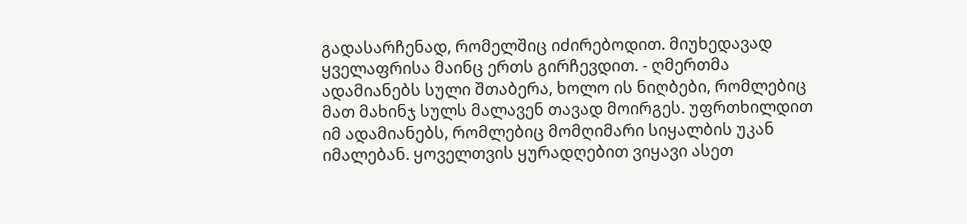გადასარჩენად, რომელშიც იძირებოდით. მიუხედავად ყველაფრისა მაინც ერთს გირჩევდით. - ღმერთმა ადამიანებს სული შთაბერა, ხოლო ის ნიღბები, რომლებიც მათ მახინჯ სულს მალავენ თავად მოირგეს. უფრთხილდით იმ ადამიანებს, რომლებიც მომღიმარი სიყალბის უკან იმალებან. ყოველთვის ყურადღებით ვიყავი ასეთ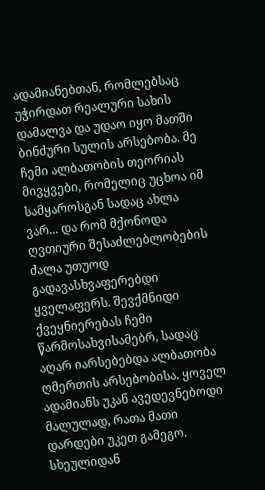ადამიანებთან, რომლებსაც უჭირდათ რეალური სახის დამალვა და უდაო იყო მათში ბინძური სულის არსებობა. მე ჩემი ალბათობის თეორიას მივყვები, რომელიც უცხოა იმ სამყაროსგან სადაც ახლა ვარ... და რომ მქონოდა ღვთიური შესაძლებლობების ძალა უთუოდ გადავასხვაფერებდი ყველაფერს. შევქმნიდი ქვეყნიერებას ჩემი წარმოსახვისამებრ, სადაც აღარ იარსებებდა ალბათობა ღმერთის არსებობისა. ყოველ ადამიანს უკან ავედევნებოდი მალულად, რათა მათი დარდები უკეთ გამეგო. სხეულიდან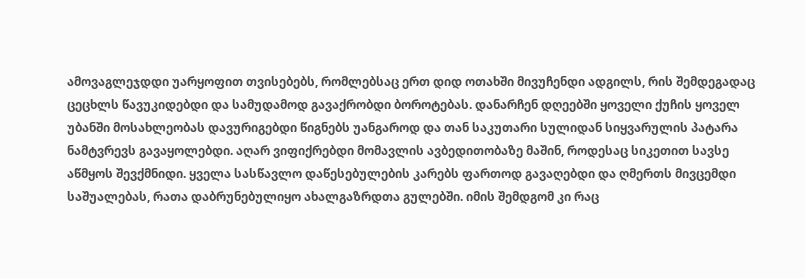ამოვაგლეჯდდი უარყოფით თვისებებს, რომლებსაც ერთ დიდ ოთახში მივუჩენდი ადგილს, რის შემდეგადაც ცეცხლს წავუკიდებდი და სამუდამოდ გავაქრობდი ბოროტებას. დანარჩენ დღეებში ყოველი ქუჩის ყოველ უბანში მოსახლეობას დავურიგებდი წიგნებს უანგაროდ და თან საკუთარი სულიდან სიყვარულის პატარა ნამტვრევს გავაყოლებდი. აღარ ვიფიქრებდი მომავლის ავბედითობაზე მაშინ, როდესაც სიკეთით სავსე აწმყოს შევქმნიდი. ყველა სასწავლო დაწესებულების კარებს ფართოდ გავაღებდი და ღმერთს მივცემდი საშუალებას, რათა დაბრუნებულიყო ახალგაზრდთა გულებში. იმის შემდგომ კი რაც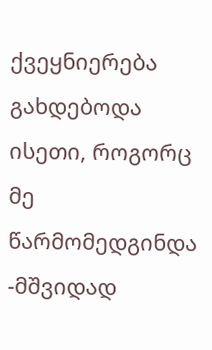ქვეყნიერება გახდებოდა ისეთი, როგორც მე წარმომედგინდა -მშვიდად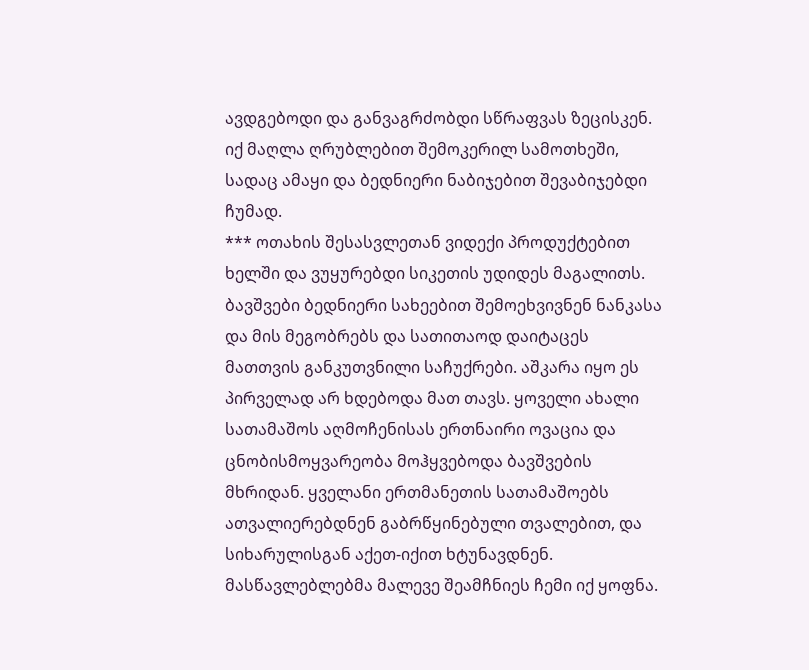ავდგებოდი და განვაგრძობდი სწრაფვას ზეცისკენ. იქ მაღლა ღრუბლებით შემოკერილ სამოთხეში, სადაც ამაყი და ბედნიერი ნაბიჯებით შევაბიჯებდი ჩუმად.
*** ოთახის შესასვლეთან ვიდექი პროდუქტებით ხელში და ვუყურებდი სიკეთის უდიდეს მაგალითს. ბავშვები ბედნიერი სახეებით შემოეხვივნენ ნანკასა და მის მეგობრებს და სათითაოდ დაიტაცეს მათთვის განკუთვნილი საჩუქრები. აშკარა იყო ეს პირველად არ ხდებოდა მათ თავს. ყოველი ახალი სათამაშოს აღმოჩენისას ერთნაირი ოვაცია და ცნობისმოყვარეობა მოჰყვებოდა ბავშვების მხრიდან. ყველანი ერთმანეთის სათამაშოებს ათვალიერებდნენ გაბრწყინებული თვალებით, და სიხარულისგან აქეთ-იქით ხტუნავდნენ. მასწავლებლებმა მალევე შეამჩნიეს ჩემი იქ ყოფნა.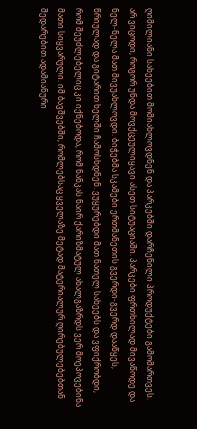ღიმილიანი სახეებით მომიახლოვდნენ და პარკებში დარჩენილი პროდუქტები გამომართვეს. არ ვიცოდი, როგორ უნდა მოვქცეულიყავი ასეთ სიტუაციაში. პარკები ფრთხილად მივაწოდე და ნელ-ნელა მათ მივუახლოვდი. ბიჭებმა სკამები ერთმანეთის გვერდი-გვერდ დააწყეს, წრიულად და გიტარით ხელში ჩამოსხდნენ. ვუყურებდი მათ ნათელ სახეებს და ვფიქრობდი, რომ შეუძლებელიც კი იქნებოდა, რომ ნანკას ნაირ ქარიზმატულ ახალგაზრდს ვერ მოეპოვებინა მათი სიყვარული. იმ ბავშვებში, რომლებსაც ყველაზე მეტად მატერიალურ ღირებულებებთან შედარებით ადამიანური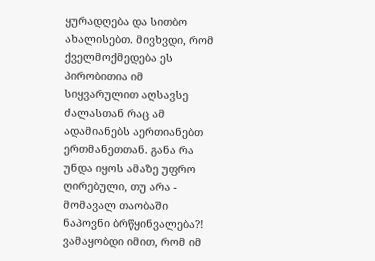ყურადღება და სითბო ახალისებთ. მივხვდი, რომ ქველმოქმედება ეს პირობითია იმ სიყვარულით აღსავსე ძალასთან რაც ამ ადამიანებს აერთიანებთ ერთმანეთთან. განა რა უნდა იყოს ამაზე უფრო ღირებული, თუ არა - მომავალ თაობაში ნაპოვნი ბრწყინვალება?! ვამაყობდი იმით, რომ იმ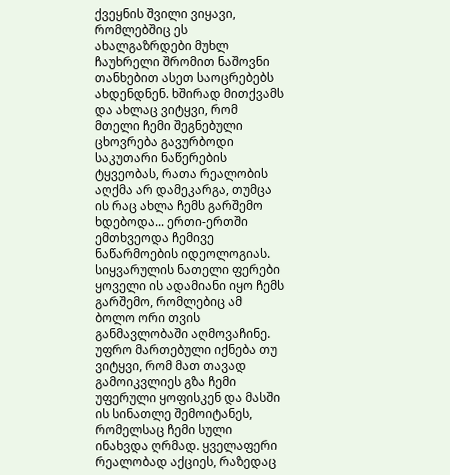ქვეყნის შვილი ვიყავი, რომლებშიც ეს ახალგაზრდები მუხლ ჩაუხრელი შრომით ნაშოვნი თანხებით ასეთ საოცრებებს ახდენდნენ. ხშირად მითქვამს და ახლაც ვიტყვი, რომ მთელი ჩემი შეგნებული ცხოვრება გავურბოდი საკუთარი ნაწერების ტყვეობას, რათა რეალობის აღქმა არ დამეკარგა, თუმცა ის რაც ახლა ჩემს გარშემო ხდებოდა... ერთი-ერთში ემთხვეოდა ჩემივე ნაწარმოების იდეოლოგიას. სიყვარულის ნათელი ფერები ყოველი ის ადამიანი იყო ჩემს გარშემო, რომლებიც ამ ბოლო ორი თვის განმავლობაში აღმოვაჩინე. უფრო მართებული იქნება თუ ვიტყვი, რომ მათ თავად გამოიკვლიეს გზა ჩემი უფერული ყოფისკენ და მასში ის სინათლე შემოიტანეს, რომელსაც ჩემი სული ინახვდა ღრმად. ყველაფერი რეალობად აქციეს, რაზედაც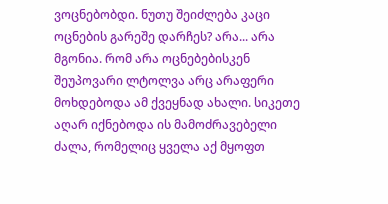ვოცნებობდი. ნუთუ შეიძლება კაცი ოცნების გარეშე დარჩეს? არა... არა მგონია. რომ არა ოცნებებისკენ შეუპოვარი ლტოლვა არც არაფერი მოხდებოდა ამ ქვეყნად ახალი. სიკეთე აღარ იქნებოდა ის მამოძრავებელი ძალა, რომელიც ყველა აქ მყოფთ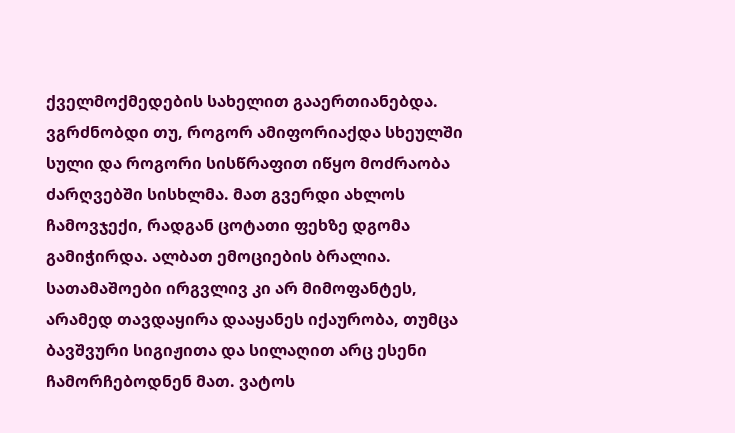ქველმოქმედების სახელით გააერთიანებდა. ვგრძნობდი თუ, როგორ ამიფორიაქდა სხეულში სული და როგორი სისწრაფით იწყო მოძრაობა ძარღვებში სისხლმა. მათ გვერდი ახლოს ჩამოვჯექი, რადგან ცოტათი ფეხზე დგომა გამიჭირდა. ალბათ ემოციების ბრალია. სათამაშოები ირგვლივ კი არ მიმოფანტეს, არამედ თავდაყირა დააყანეს იქაურობა, თუმცა ბავშვური სიგიჟითა და სილაღით არც ესენი ჩამორჩებოდნენ მათ. ვატოს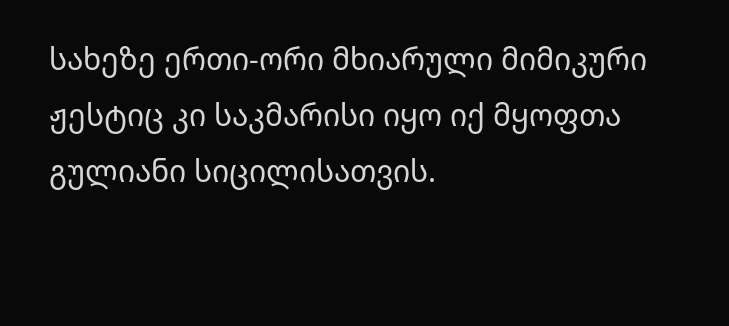სახეზე ერთი-ორი მხიარული მიმიკური ჟესტიც კი საკმარისი იყო იქ მყოფთა გულიანი სიცილისათვის.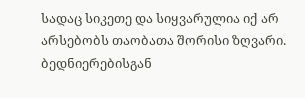სადაც სიკეთე და სიყვარულია იქ არ არსებობს თაობათა შორისი ზღვარი. ბედნიერებისგან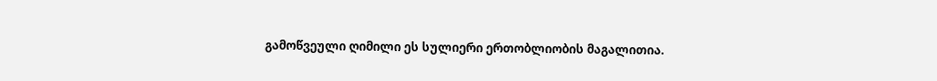გამოწვეული ღიმილი ეს სულიერი ერთობლიობის მაგალითია.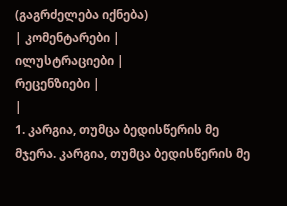(გაგრძელება იქნება)
| კომენტარები |
ილუსტრაციები |
რეცენზიები |
|
1. კარგია, თუმცა ბედისწერის მე მჯერა. კარგია, თუმცა ბედისწერის მე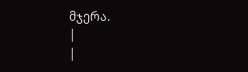მჯერა.
|
|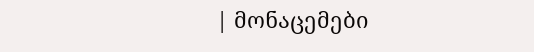| მონაცემები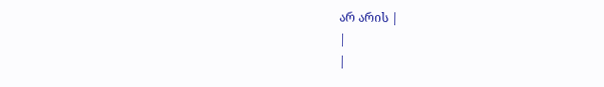არ არის |
|
|